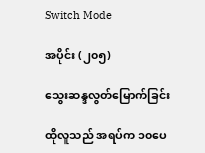Switch Mode

အပိုင်း (၂၀၅)

သွေးဆန္ဒလွတ်မြောက်ခြင်း

ထိုလူသည် အရပ်က ၁၀ပေ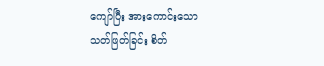ကျော်ပြီး အားကောင်းသော သတ်ဖြတ်ခြင်း စိတ်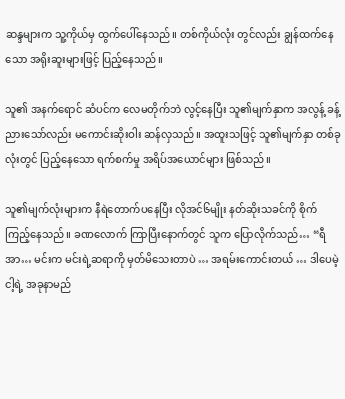ဆန္ဒများက သူ့ကိုယ်မှ ထွက်ပေါ်နေသည်။ တစ်ကိုယ်လုံး တွင်လည်း ချွန်ထက်နေသော အရိုးဆူးများဖြင့် ပြည့်နေသည်။

သူ၏ အနက်ရောင် ဆံပင်က လေမတိုက်ဘဲ လွင့်နေပြီး သူ၏မျက်နှာက အလွန့် ခန့်ညားသော်လည်း မကောင်းဆိုးဝါး ဆန်လှသည်။ အထူးသဖြင့် သူ၏မျက်နှာ တစ်ခုလုံးတွင် ပြည့်နေသော ရက်စက်မှု အရိပ်အယောင်များ ဖြစ်သည်။

သူ၏မျက်လုံးများက နီရဲတောက်ပနေပြီး လိုအင်၆မျိုး နတ်ဆိုးသခင်ကို စိုက်ကြည့်နေသည်။ ခဏလောက် ကြာပြီးနောက်တွင် သူက ပြောလိုက်သည်… “ရီအာ… မင်းက မင်းရဲ့ဆရာကို မှတ်မိသေးတာပဲ … အရမ်းကောင်းတယ် … ဒါပေမဲ့ ငါ့ရဲ့ အခုနာမည်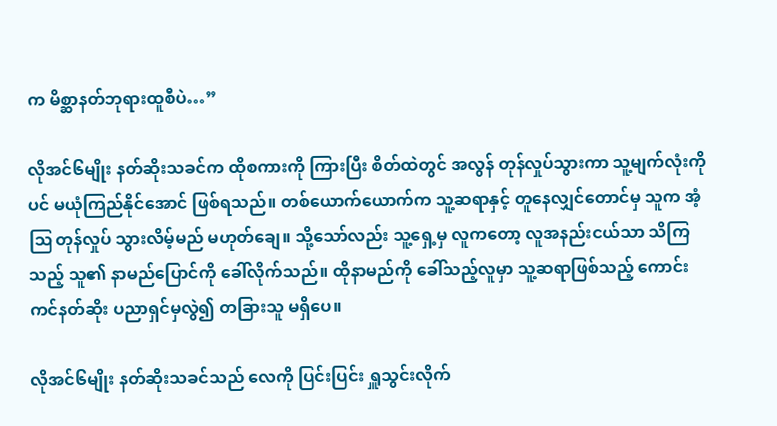က မိစ္ဆာနတ်ဘုရားထူစီပဲ…”

လိုအင်၆မျိုး နတ်ဆိုးသခင်က ထိုစကားကို ကြားပြီး စိတ်ထဲတွင် အလွန် တုန်လှုပ်သွားကာ သူ့မျက်လုံးကိုပင် မယုံကြည်နိုင်အောင် ဖြစ်ရသည်။ တစ်ယောက်ယောက်က သူ့ဆရာနှင့် တူနေလျှင်တောင်မှ သူက အံ့ဩ တုန်လှုပ် သွားလိမ့်မည် မဟုတ်ချေ။ သို့သော်လည်း သူ့ရှေ့မှ လူကတော့ လူအနည်းငယ်သာ သိကြသည့် သူ၏ နာမည်ပြောင်ကို ခေါ်လိုက်သည်။ ထိုနာမည်ကို ခေါ်သည့်လူမှာ သူ့ဆရာဖြစ်သည့် ကောင်းကင်နတ်ဆိုး ပညာရှင်မှလွဲ၍ တခြားသူ မရှိပေ။

လိုအင်၆မျိုး နတ်ဆိုးသခင်သည် လေကို ပြင်းပြင်း ရှူသွင်းလိုက်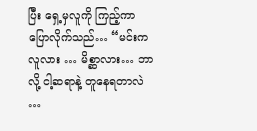ပြီး ရှေ့မှလူကို ကြည့်ကာ ပြောလိုက်သည်… “မင်းက လူလား … မိစ္ဆာလား… ဘာလို့ ငါ့ဆရာနဲ့ တူနေရတာလဲ …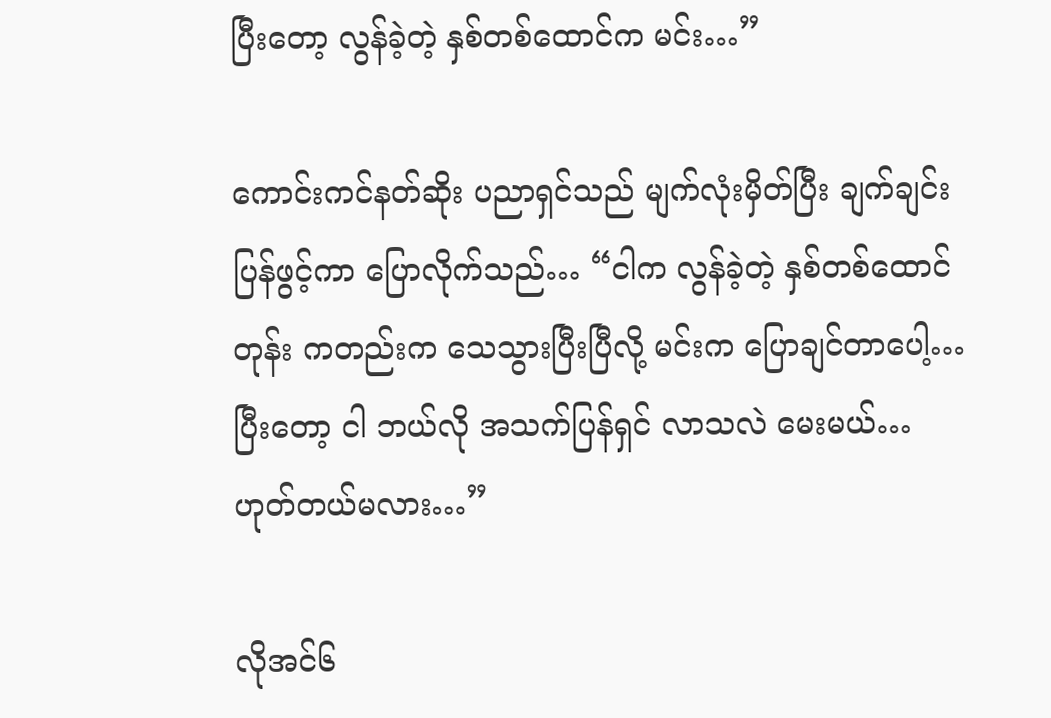ပြီးတော့ လွန်ခဲ့တဲ့ နှစ်တစ်ထောင်က မင်း…”

ကောင်းကင်နတ်ဆိုး ပညာရှင်သည် မျက်လုံးမှိတ်ပြီး ချက်ချင်း ပြန်ဖွင့်ကာ ပြောလိုက်သည်… “ငါက လွန်ခဲ့တဲ့ နှစ်တစ်ထောင်တုန်း ကတည်းက သေသွားပြီးပြီလို့ မင်းက ပြောချင်တာပေါ့… ပြီးတော့ ငါ ဘယ်လို အသက်ပြန်ရှင် လာသလဲ မေးမယ်… ဟုတ်တယ်မလား…”

လိုအင်၆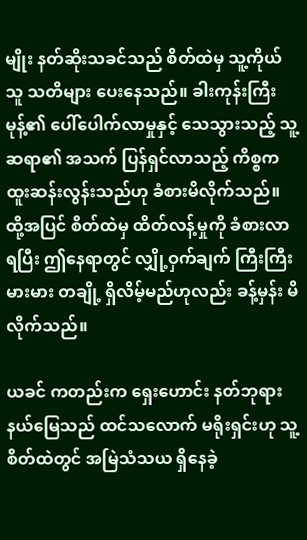မျိုး နတ်ဆိုးသခင်သည် စိတ်ထဲမှ သူ့ကိုယ်သူ သတိများ ပေးနေသည်။ ခါးကုန်းကြီးမုန့်၏ ပေါ်ပေါက်လာမှုနှင့် သေသွားသည့် သူ့ဆရာ၏ အသက် ပြန်ရှင်လာသည့် ကိစ္စက ထူးဆန်းလွန်းသည်ဟု ခံစားမိလိုက်သည်။ ထို့အပြင် စိတ်ထဲမှ ထိတ်လန့်မှုကို ခံစားလာရပြီး ဤနေရာတွင် လျှို့ဝှက်ချက် ကြီးကြီးမားမား တချို့ ရှိလိမ့်မည်ဟုလည်း ခန့်မှန်း မိလိုက်သည်။

ယခင် ကတည်းက ရှေးဟောင်း နတ်ဘုရား နယ်မြေသည် ထင်သလောက် မရိုးရှင်းဟု သူ့စိတ်ထဲတွင် အမြဲသံသယ ရှိနေခဲ့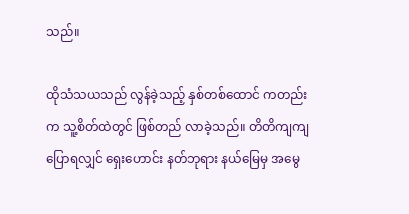သည်။

ထိုသံသယသည် လွန်ခဲ့သည့် နှစ်တစ်ထောင် ကတည်းက သူ့စိတ်ထဲတွင် ဖြစ်တည် လာခဲ့သည်။ တိတိကျကျ ပြောရလျှင် ရှေးဟောင်း နတ်ဘုရား နယ်မြေမှ အမွေ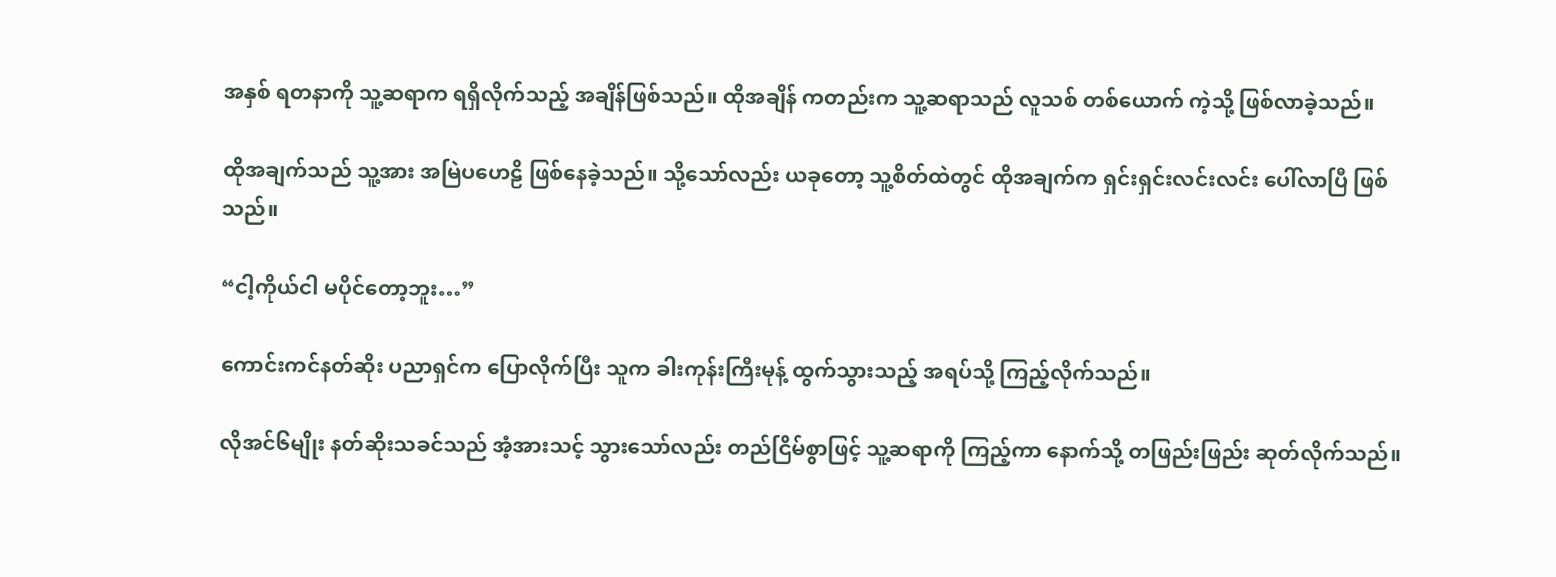အနှစ် ရတနာကို သူ့ဆရာက ရရှိလိုက်သည့် အချိန်ဖြစ်သည်။ ထိုအချိန် ကတည်းက သူ့ဆရာသည် လူသစ် တစ်ယောက် ကဲ့သို့ ဖြစ်လာခဲ့သည်။

ထိုအချက်သည် သူ့အား အမြဲပဟေဠိ ဖြစ်နေခဲ့သည်။ သို့သော်လည်း ယခုတော့ သူ့စိတ်ထဲတွင် ထိုအချက်က ရှင်းရှင်းလင်းလင်း ပေါ်လာပြီ ဖြစ်သည်။

“ငါ့ကိုယ်ငါ မပိုင်တော့ဘူး…”

ကောင်းကင်နတ်ဆိုး ပညာရှင်က ပြောလိုက်ပြီး သူက ခါးကုန်းကြီးမုန့် ထွက်သွားသည့် အရပ်သို့ ကြည့်လိုက်သည်။

လိုအင်၆မျိုး နတ်ဆိုးသခင်သည် အံ့အားသင့် သွားသော်လည်း တည်ငြိမ်စွာဖြင့် သူ့ဆရာကို ကြည့်ကာ နောက်သို့ တဖြည်းဖြည်း ဆုတ်လိုက်သည်။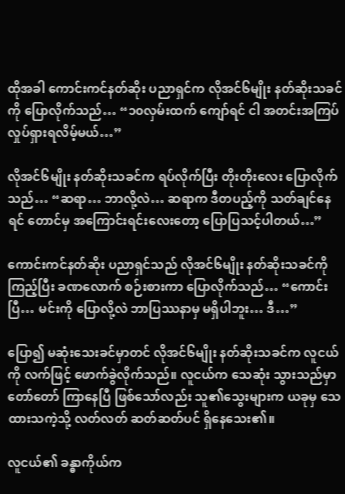ထိုအခါ ကောင်းကင်နတ်ဆိုး ပညာရှင်က လိုအင်၆မျိုး နတ်ဆိုးသခင်ကို ပြောလိုက်သည်… “၁၀လှမ်းထက် ကျော်ရင် ငါ အတင်းအကြပ် လှုပ်ရှားရလိမ့်မယ်…”

လိုအင်၆မျိုး နတ်ဆိုးသခင်က ရပ်လိုက်ပြီး တိုးတိုးလေး ပြောလိုက်သည်… “ဆရာ… ဘာလို့လဲ… ဆရာက ဒီတပည့်ကို သတ်ချင်နေရင် တောင်မှ အကြောင်းရင်းလေးတော့ ပြောပြသင့်ပါတယ်…”

ကောင်းကင်နတ်ဆိုး ပညာရှင်သည် လိုအင်၆မျိုး နတ်ဆိုးသခင်ကို ကြည့်ပြီး ခဏလောက် စဉ်းစားကာ ပြောလိုက်သည်… “ကောင်းပြီ… မင်းကို ပြောလို့လဲ ဘာပြဿနာမှ မရှိပါဘူး… ဒီ…”

ပြော၍ မဆုံးသေးခင်မှာတင် လိုအင်၆မျိုး နတ်ဆိုးသခင်က လူငယ်ကို လက်ဖြင့် ဖောက်ခွဲလိုက်သည်။ လူငယ်က သေဆုံး သွားသည်မှာ တော်တော် ကြာနေပြီ ဖြစ်သော်လည်း သူ၏သွေးများက ယခုမှ‌ သေထားသကဲ့သို့ လတ်လတ် ဆတ်ဆတ်ပင် ရှိနေသေး၏။

လူငယ်၏ ခန္ဓာကိုယ်က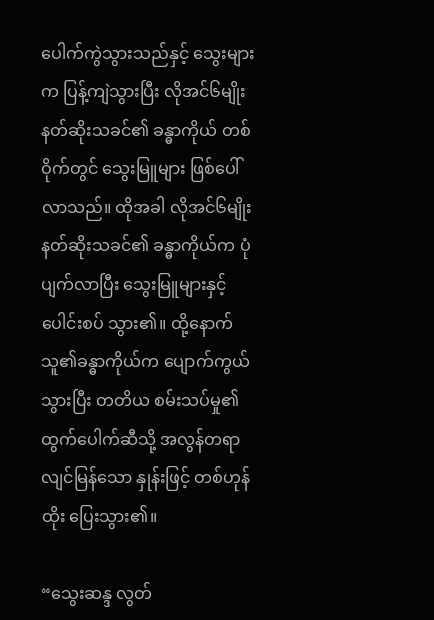ပေါက်ကွဲသွားသည်နှင့် သွေးများက ပြန့်ကျဲသွားပြီး လိုအင်၆မျိုး နတ်ဆိုးသခင်၏ ခန္ဓာကိုယ် တစ်ဝိုက်တွင် သွေးမြူများ ဖြစ်ပေါ်လာသည်။ ထိုအခါ လိုအင်၆မျိုး နတ်ဆိုးသခင်၏ ခန္ဓာကိုယ်က ပုံပျက်လာပြီး သွေးမြူများနှင့် ပေါင်းစပ် သွား၏။ ထို့နောက် သူ၏ခန္ဓာကိုယ်က ပျောက်ကွယ်သွားပြီး တတိယ စမ်းသပ်မှု၏ ထွက်ပေါက်ဆီသို့ အလွန်တရာ လျင်မြန်သော နှုန်းဖြင့် တစ်ဟုန်ထိုး ပြေးသွား၏။

“သွေးဆန္ဒ လွတ်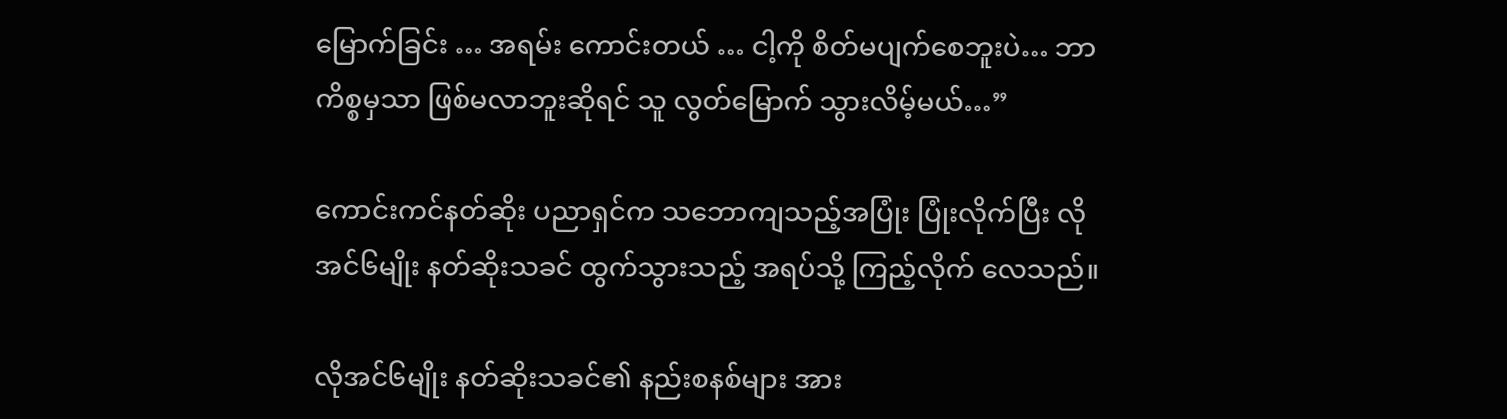မြောက်ခြင်း … အရမ်း ကောင်းတယ် … ငါ့ကို စိတ်မပျက်စေဘူးပဲ… ဘာကိစ္စမှသာ ဖြစ်မလာဘူးဆိုရင် သူ လွတ်မြောက် သွားလိမ့်မယ်…”

ကောင်းကင်နတ်ဆိုး ပညာရှင်က သဘောကျသည့်အပြုံး ပြုံးလိုက်ပြီး လိုအင်၆မျိုး နတ်ဆိုးသခင် ထွက်သွားသည့် အရပ်သို့ ကြည့်လိုက် လေသည်။

လိုအင်၆မျိုး နတ်ဆိုးသခင်၏ နည်းစနစ်များ အား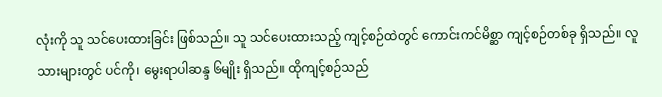လုံးကို သူ သင်ပေးထားခြင်း ဖြစ်သည်။ သူ သင်ပေးထားသည့် ကျင့်စဉ်ထဲတွင် ကောင်းကင်မိစ္ဆာ ကျင့်စဉ်တစ်ခု ရှိသည်။ လူသားများတွင် ပင်ကို၊ မွေးရာပါဆန္ဒ ၆မျိုး ရှိသည်။ ထိုကျင့်စဉ်သည်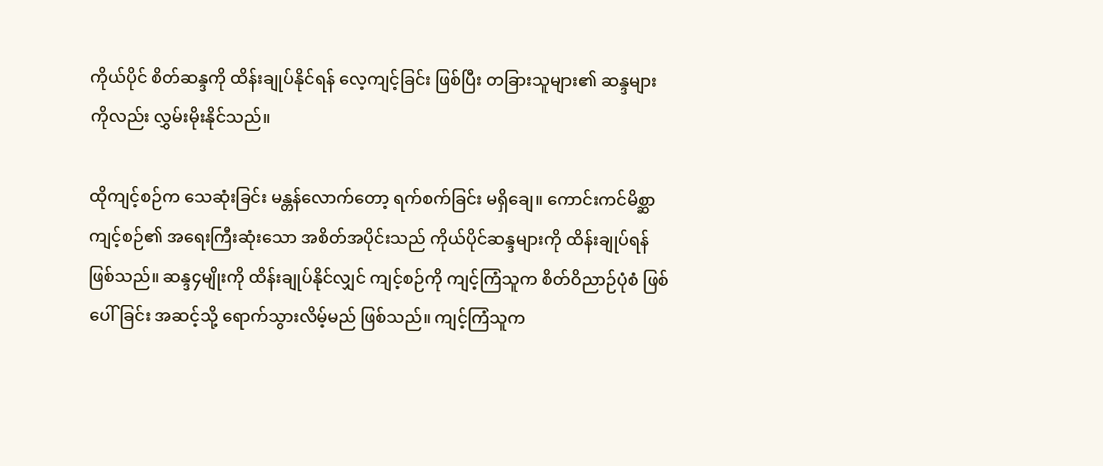ကိုယ်ပိုင် စိတ်ဆန္ဒကို ထိန်းချုပ်နိုင်ရန် လေ့ကျင့်ခြင်း ဖြစ်ပြီး တခြားသူများ၏ ဆန္ဒများကိုလည်း လွှမ်းမိုးနိုင်သည်။

ထိုကျင့်စဉ်က သေဆုံးခြင်း မန္တန်လောက်တော့ ရက်စက်ခြင်း မရှိချေ။ ကောင်းကင်မိစ္ဆာ ကျင့်စဉ်၏ အရေးကြီးဆုံးသော အစိတ်အပိုင်းသည် ကိုယ်ပိုင်ဆန္ဒများကို ထိန်းချုပ်ရန် ဖြစ်သည်။ ဆန္ဒ၄မျိုးကို ထိန်းချုပ်နိုင်လျှင် ကျင့်စဉ်ကို ကျင့်ကြံသူက စိတ်ဝိညာဉ်ပုံစံ ဖြစ်ပေါ်ခြင်း အဆင့်သို့ ရောက်သွားလိမ့်မည် ဖြစ်သည်။ ကျင့်ကြံသူက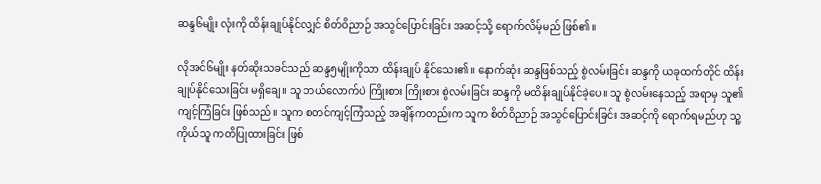ဆန္ဒ၆မျိုး လုံးကို ထိန်းချုပ်နိုင်လျှင် စိတ်ဝိညာဉ် အသွင်ပြောင်းခြင်း အဆင့်သို့ ရောက်လိမ့်မည် ဖြစ်၏။

လိုအင်၆မျိုး နတ်ဆိုးသခင်သည် ဆန္ဒ၅မျိုးကိုသာ ထိန်းချုပ် နိုင်သေး၏။ နောက်ဆုံး ဆန္ဒဖြစ်သည့် စွဲလမ်းခြင်း ဆန္ဒကို ယခုထက်တိုင် ထိန်းချုပ်နိုင်သေးခြင်း မရှိချေ။ သူ ဘယ်လောက်ပဲ ကြိုးစား ကြိုးစား စွဲလမ်းခြင်း ဆန္ဒကို မထိန်းချုပ်နိုင်ခဲ့ပေ။ သူ စွဲလမ်းနေသည့် အရာမှ သူ၏ ကျင့်ကြံခြင်း ဖြစ်သည်။ သူက စတင်ကျင့်ကြံသည့် အချိန်ကတည်းက သူက စိတ်ဝိညာဉ် အသွင်ပြောင်းခြင်း အဆင့်ကို ရောက်ရမည်ဟု သူ့ကိုယ်သူ ကတိပြုထားခြင်း ဖြစ်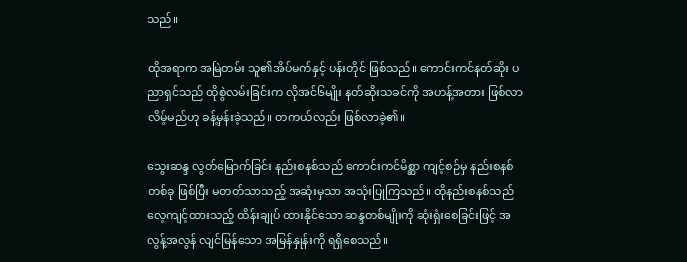သည်။

ထိုအရာက အမြဲတမ်း သူ၏အိပ်မက်နှင့် ပန်းတိုင် ဖြစ်သည်။ ကောင်းကင်နတ်ဆိုး ပညာရှင်သည် ထိုစွဲလမ်းခြင်းက လိုအင်၆မျိုး နတ်ဆိုးသခင်ကို အဟန့်အတား ဖြစ်လာလိမ့်မည်ဟု ခန့်မှန်းခဲ့သည်။ တကယ်လည်း ဖြစ်လာခဲ့၏။

သွေးဆန္ဒ လွတ်မြောက်ခြင်း နည်းစနစ်သည် ကောင်းကင်မိစ္ဆာ ကျင့်စဉ်မှ နည်းစနစ်တစ်ခု ဖြစ်ပြီး မတတ်သာသည့် အဆုံးမှသာ အသုံးပြုကြသည်။ ထိုနည်းစနစ်သည် လေ့ကျင့်ထားသည့် ထိန်းချုပ် ထားနိုင်သော ဆန္ဒတစ်မျိုးကို ဆုံးရှံးစေခြင်းဖြင့် အလွန့်အလွန် လျင်မြန်သော အမြန်နှုန်းကို ရရှိစေသည်။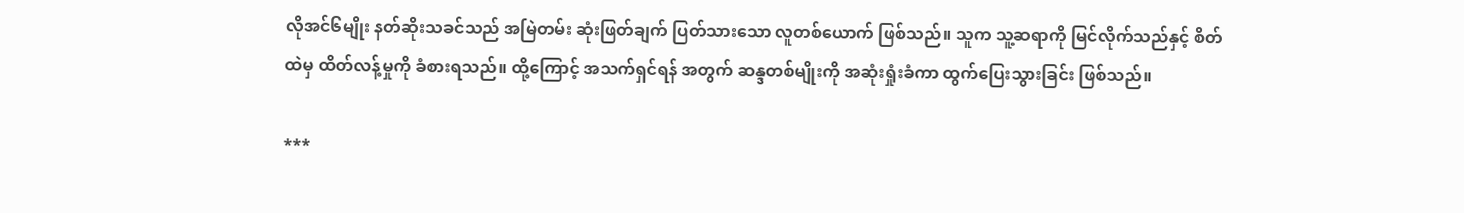လိုအင်၆မျိုး နတ်ဆိုးသခင်သည် အမြဲတမ်း ဆုံးဖြတ်ချက် ပြတ်သားသော လူတစ်ယောက် ဖြစ်သည်။ သူက သူ့ဆရာကို မြင်လိုက်သည်နှင့် စိတ်ထဲမှ ထိတ်လန့်မှုကို ခံစားရသည်။ ထို့ကြောင့် အသက်ရှင်ရန် အတွက် ဆန္ဒတစ်မျိုးကို အဆုံးရှုံးခံကာ ထွက်ပြေးသွားခြင်း ဖြစ်သည်။

***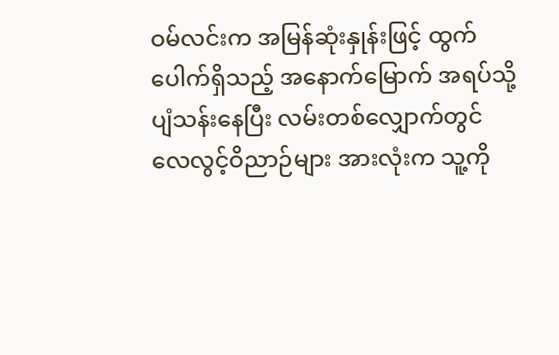ဝမ်လင်းက အမြန်ဆုံးနှုန်းဖြင့် ထွက်ပေါက်ရှိသည့် အနောက်မြောက် အရပ်သို့ ပျံသန်းနေပြီး လမ်းတစ်လျှောက်တွင် လေလွင့်ဝိညာဉ်များ အားလုံးက သူ့ကို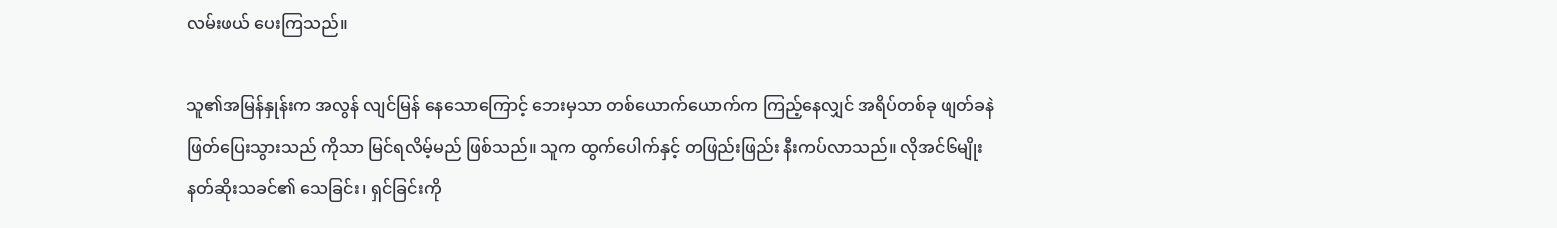လမ်းဖယ် ပေးကြသည်။

သူ၏အမြန်နှုန်းက အလွန် လျင်မြန် နေသောကြောင့် ဘေးမှသာ တစ်ယောက်ယောက်က ကြည့်နေလျှင် အရိပ်တစ်ခု ဖျတ်ခနဲ ဖြတ်ပြေးသွားသည် ကိုသာ မြင်ရလိမ့်မည် ဖြစ်သည်။ သူက ထွက်ပေါက်နှင့် တဖြည်းဖြည်း နီးကပ်လာသည်။ လိုအင်၆မျိုး နတ်ဆိုးသခင်၏ သေခြင်း၊ ရှင်ခြင်းကို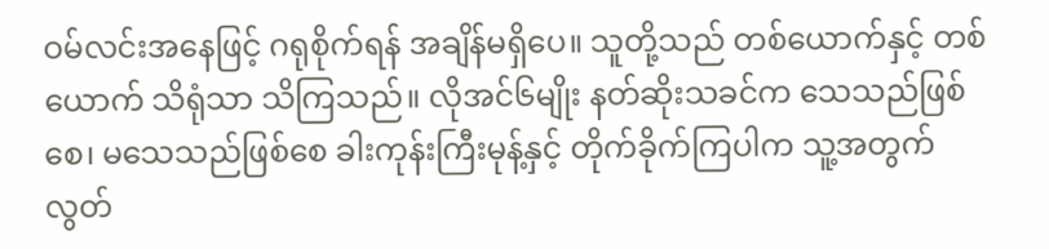ဝမ်လင်းအနေဖြင့် ဂရုစိုက်ရန် အချိန်မရှိပေ။ သူတို့သည် တစ်ယောက်နှင့် တစ်ယောက် သိရုံသာ သိကြသည်။ လိုအင်၆မျိုး နတ်ဆိုးသခင်က သေသည်ဖြစ်စေ၊ မသေသည်ဖြစ်စေ ခါးကုန်းကြီးမုန့်နှင့် တိုက်ခိုက်ကြပါက သူ့အတွက် လွတ်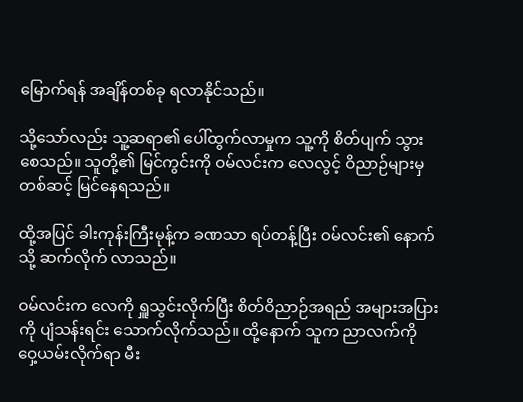မြောက်ရန် အချိန်တစ်ခု ရလာနိုင်သည်။

သို့သော်လည်း သူ့ဆရာ၏ ပေါ်ထွက်လာမှုက သူ့ကို စိတ်ပျက် သွားစေသည်။ သူတို့၏ မြင်ကွင်းကို ဝမ်လင်းက လေလွင့် ဝိညာဉ်များမှ တစ်ဆင့် မြင်နေရသည်။

ထို့အပြင် ခါးကုန်းကြီးမုန့်က ခဏသာ ရပ်တန့်ပြီး ဝမ်လင်း၏ နောက်သို့ ဆက်လိုက် လာသည်။

ဝမ်လင်းက လေကို ရှူသွင်းလိုက်ပြီး စိတ်ဝိညာဉ်အရည် အများအပြားကို ပျံသန်းရင်း သောက်လိုက်သည်။ ထို့နောက် သူက ညာလက်ကို ဝှေ့ယမ်းလိုက်ရာ မီး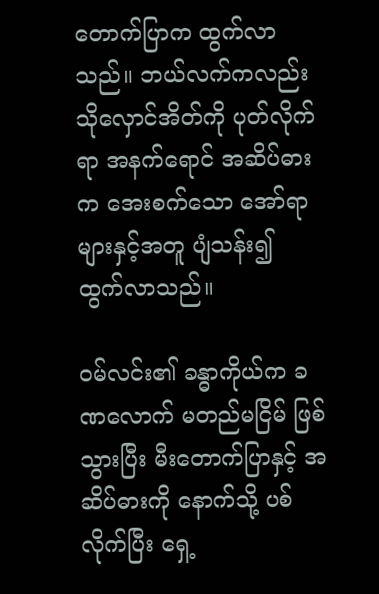တောက်ပြာက ထွက်လာသည်။ ဘယ်လက်ကလည်း သိုလှောင်အိတ်ကို ပုတ်လိုက်ရာ အနက်ရောင် အဆိပ်ဓားက အေးစက်သော အော်ရာများနှင့်အတူ ပျံသန်း၍ ထွက်လာသည်။

ဝမ်လင်း၏ ခန္ဓာကိုယ်က ခဏလောက် မတည်မငြိမ် ဖြစ်သွားပြီး မီးတောက်ပြာနှင့် အဆိပ်ဓားကို နောက်သို့ ပစ်လိုက်ပြီး ရှေ့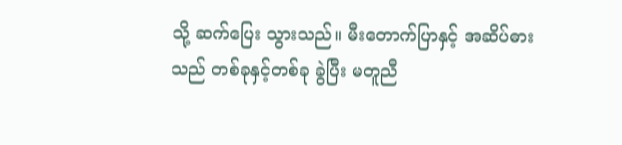သို့ ဆက်ပြေး သွားသည်။ မီးတောက်ပြာနှင့် အဆိပ်ဓားသည် တစ်ခုနှင့်တစ်ခု ခွဲပြီး မတူညီ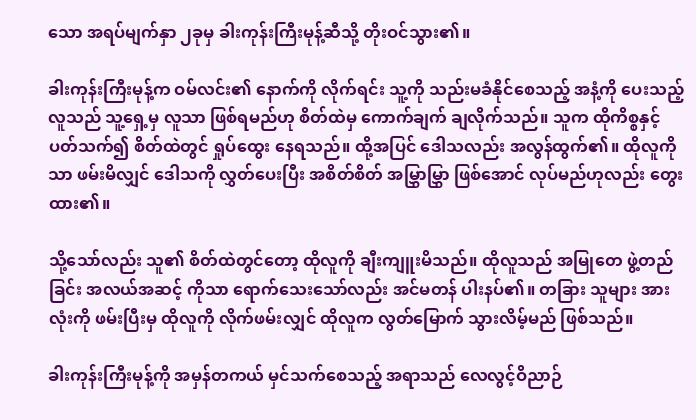သော အရပ်မျက်နှာ ၂ခုမှ ခါးကုန်းကြီးမုန့်ဆီသို့ တိုးဝင်သွား၏။

ခါးကုန်းကြီးမုန့်က ဝမ်လင်း၏ နောက်ကို လိုက်ရင်း သူ့ကို သည်းမခံနိုင်စေသည့် အနံ့ကို ပေးသည့်လူသည် သူ့ရှေ့မှ လူသာ ဖြစ်ရမည်ဟု စိတ်ထဲမှ ကောက်ချက် ချလိုက်သည်။ သူက ထိုကိစ္စနှင့်ပတ်သက်၍ စိတ်ထဲတွင် ရှုပ်ထွေး နေရသည်။ ထို့အပြင် ဒေါသလည်း အလွန်ထွက်၏။ ထိုလူကိုသာ ဖမ်းမိလျှင် ဒေါသကို လွှတ်ပေးပြီး အစိတ်စိတ် အမြွှာမြွှာ ဖြစ်အောင် လုပ်မည်ဟုလည်း တွေးထား၏။

သို့သော်လည်း သူ၏ စိတ်ထဲတွင်တော့ ထိုလူကို ချီးကျူးမိသည်။ ထိုလူသည် အမြုတေ ဖွဲ့တည်ခြင်း အလယ်အဆင့် ကိုသာ ရောက်သေးသော်လည်း အင်မတန် ပါးနပ်၏။ တခြား သူများ အားလုံးကို ဖမ်းပြီးမှ ထိုလူကို လိုက်ဖမ်းလျှင် ထိုလူက လွတ်မြောက် သွားလိမ့်မည် ဖြစ်သည်။

ခါးကုန်းကြီးမုန့်ကို အမှန်တကယ် မှင်သက်စေသည့် အရာသည် လေလွင့်ဝိညာဉ်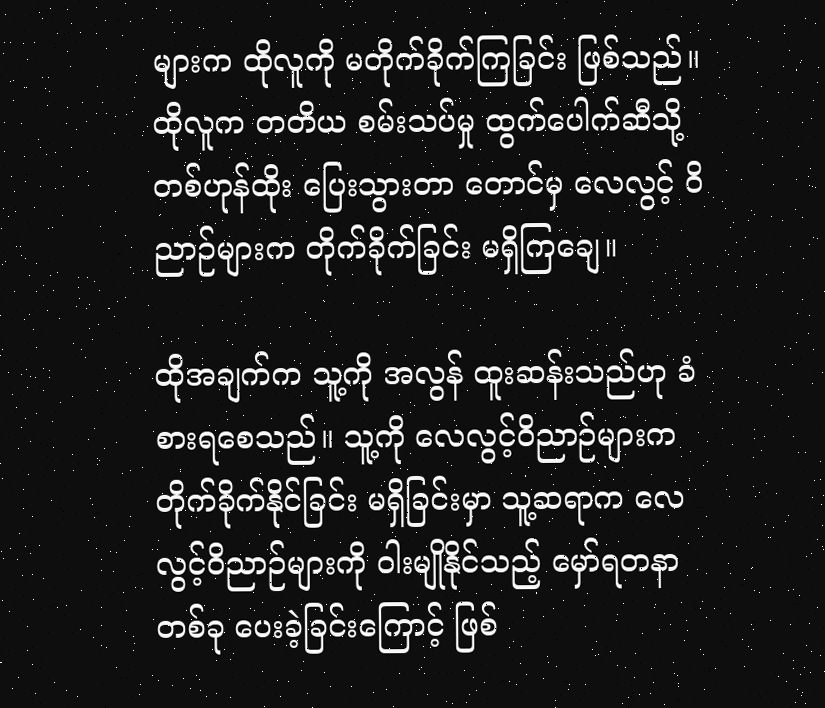များက ထိုလူကို မတိုက်ခိုက်ကြခြင်း ဖြစ်သည်။ ထိုလူက တတိယ စမ်းသပ်မှု ထွက်ပေါက်ဆီသို့ တစ်ဟုန်ထိုး ပြေးသွားတာ တောင်မှ လေလွင့် ဝိညာဉ်များက တိုက်ခိုက်ခြင်း မရှိကြချေ။

ထိုအချက်က သူ့ကို အလွန် ထူးဆန်းသည်ဟု ခံစားရစေသည်။ သူ့ကို လေလွင့်ဝိညာဉ်များက တိုက်ခိုက်နိုင်ခြင်း မရှိခြင်းမှာ သူ့ဆရာက လေလွင့်ဝိညာဉ်များကို ဝါးမျိုနိုင်သည့် မှော်ရတနာ တစ်ခု ပေးခဲ့ခြင်းကြောင့် ဖြစ်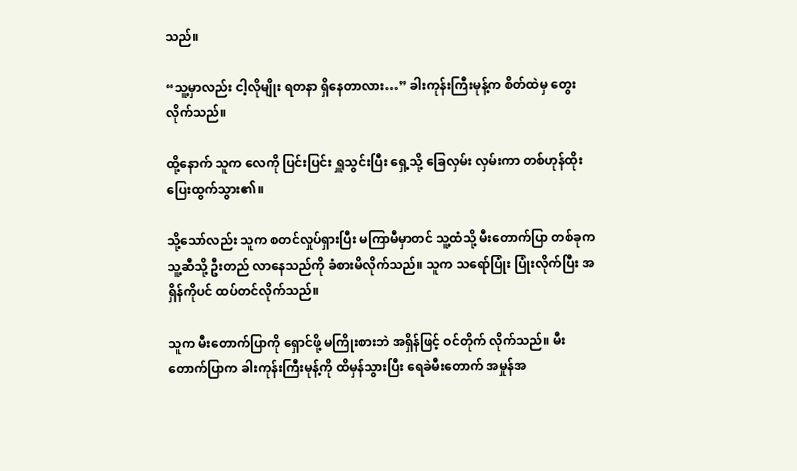သည်။

“သူ့မှာလည်း ငါ့လိုမျိုး ရတနာ ရှိနေတာလား…” ခါးကုန်းကြီးမုန့်က စိတ်ထဲမှ တွေးလိုက်သည်။

ထို့နောက် သူက လေကို ပြင်းပြင်း ရှူသွင်းပြီး ရှေ့သို့ ခြေလှမ်း လှမ်းကာ တစ်ဟုန်ထိုး ပြေးထွက်သွား၏။

သို့သော်လည်း သူက စတင်လှုပ်ရှားပြီး မကြာမီမှာတင် သူ့ထံသို့ မီးတောက်ပြာ တစ်ခုက သူ့ဆီသို့ ဦးတည် လာနေသည်ကို ခံစားမိလိုက်သည်။ သူက သရော်ပြုံး ပြုံးလိုက်ပြီး အရှိန်ကိုပင် ထပ်တင်လိုက်သည်။

သူက မီးတောက်ပြာကို ရှောင်ဖို့ မကြိုးစားဘဲ အရှိန်ဖြင့် ဝင်တိုက် လိုက်သည်။ မီးတောက်ပြာက ခါးကုန်းကြီးမုန့်ကို ထိမှန်သွားပြီး ရေခဲမီးတောက် အမှုန်အ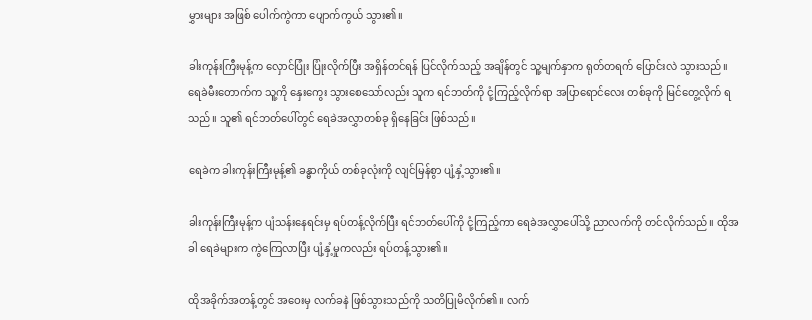မွှားများ အဖြစ် ပေါက်ကွဲကာ ပျောက်ကွယ် သွား၏။

ခါးကုန်းကြီးမုန့်က လှောင်ပြုံး ပြုံးလိုက်ပြီး အရှိန်တင်ရန် ပြင်လိုက်သည့် အချိန်တွင် သူ့မျက်နှာက ရုတ်တရက် ပြောင်းလဲ သွားသည်။ ရေခဲမီးတောက်က သူ့ကို နှေးကွေး သွားစေသော်လည်း သူက ရင်ဘတ်ကို ငုံ့ကြည့်လိုက်ရာ အပြာရောင်လေး တစ်ခုကို မြင်တွေ့လိုက် ရသည်။ သူ၏ ရင်ဘတ်ပေါ်တွင် ရေခဲအလွှာတစ်ခု ရှိနေခြင်း ဖြစ်သည်။

ရေခဲက ခါးကုန်းကြီးမုန့်၏ ခန္ဓာကိုယ် တစ်ခုလုံးကို လျင်မြန်စွာ ပျံ့နှံ့သွား၏။

ခါးကုန်းကြီးမုန့်က ပျံသန်းနေရင်းမှ ရပ်တန့်လိုက်ပြီး ရင်ဘတ်ပေါ်ကို ငုံ့ကြည့်ကာ ရေခဲအလွှာပေါ်သို့ ညာလက်ကို တင်လိုက်သည်။ ထိုအခါ ရေခဲများက ကွဲကြေလာပြီး ပျံ့နှံ့မှုကလည်း ရပ်တန့်သွား၏။

ထိုအခိုက်အတန့်တွင် အဝေးမှ လက်ခနဲ ဖြစ်သွားသည်ကို သတိပြုမိလိုက်၏။ လက်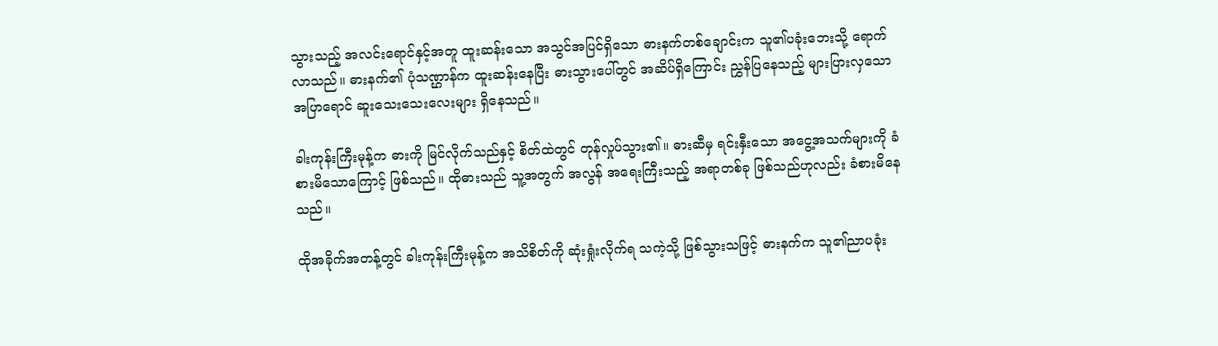သွားသည့် အလင်းရောင်နှင့်အတူ ထူးဆန်းသော အသွင်အပြင်ရှိသော ဓားနက်တစ်ချောင်းက သူ၏ပခုံးဘေးသို့ ရောက်လာသည်။ ဓားနက်၏ ပုံသဏ္ဌာန်က ထူးဆန်းနေပြီး ဓားသွားပေါ်တွင် အဆိပ်ရှိကြောင်း ညွှန်ပြနေသည့် များပြားလှသော အပြာရောင် ဆူးသေးသေးလေးများ ရှိနေသည်။

ခါးကုန်းကြီးမုန့်က ဓားကို မြင်လိုက်သည်နှင့် စိတ်ထဲတွင် တုန်လှုပ်သွား၏။ ဓားဆီမှ ရင်းနှီးသော အငွေ့အသက်များကို ခံစားမိသောကြောင့် ဖြစ်သည်။ ထိုဓားသည် သူ့အတွက် အလွန် အရေးကြီးသည့် အရာတစ်ခု ဖြစ်သည်ဟုလည်း ခံစားမိနေသည်။

ထိုအခိုက်အတန့်တွင် ခါးကုန်းကြီးမုန့်က အသိစိတ်ကို ဆုံးရှုံးလိုက်ရ သကဲ့သို့ ဖြစ်သွားသဖြင့် ဓားနက်က သူ၏ညာပခုံး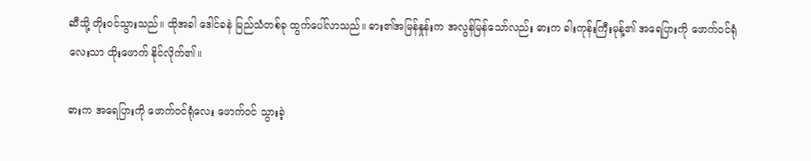ဆီသို့ တိုးဝင်သွားသည်။ ထိုအခါ ဒေါင်ခနဲ မြည်သံတစ်ခု ထွက်ပေါ်လာသည်။ ဓား၏အမြန်နှုန်းက အလွန်မြန်သော်လည်း ဓားက ခါးကုန်းကြီးမုန့်၏ အရေပြားကို ဖောက်ဝင်ရုံလေးသာ ထိုးဖောက် နိုင်လိုက်၏။

ဓားက အရေပြားကို ဖောက်ဝင်ရုံလေး ဖောက်ဝင် သွားခဲ့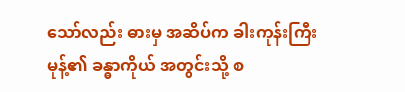သော်လည်း ဓားမှ အဆိပ်က ခါးကုန်းကြီးမုန့်၏ ခန္ဓာကိုယ် အတွင်းသို့ စ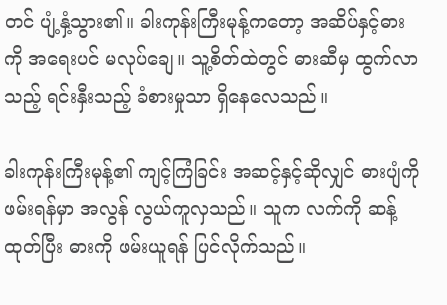တင် ပျံ့နှံ့သွား၏။ ခါးကုန်းကြီးမုန့်ကတော့ အဆိပ်နှင့်ဓားကို အရေးပင် မလုပ်ချေ။ သူ့စိတ်ထဲတွင် ဓားဆီမှ ထွက်လာသည့် ရင်းနှီးသည့် ခံစားမှုသာ ရှိနေလေသည်။

ခါးကုန်းကြီးမုန့်၏ ကျင့်ကြံခြင်း အဆင့်နှင့်ဆိုလျှင် ဓားပျံကို ဖမ်းရန်မှာ အလွန် လွယ်ကူလှသည်။ သူက လက်ကို ဆန့်ထုတ်ပြီး ဓားကို ဖမ်းယူရန် ပြင်လိုက်သည်။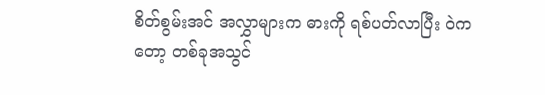စိတ်စွမ်းအင် အလွှာများက ဓားကို ရစ်ပတ်လာပြီး ဝဲကတော့ တစ်ခုအသွင်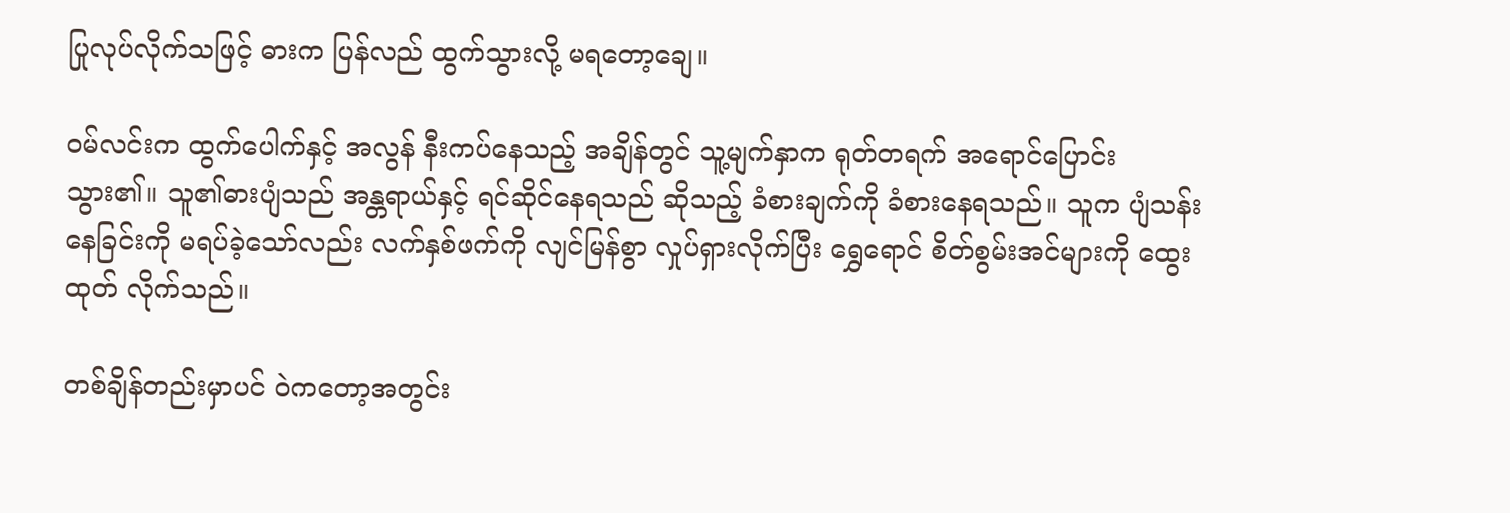ပြုလုပ်လိုက်သဖြင့် ဓားက ပြန်လည် ထွက်သွားလို့ မရတော့ချေ။

ဝမ်လင်းက ထွက်ပေါက်နှင့် အလွန် နီးကပ်နေသည့် အချိန်တွင် သူ့မျက်နှာက ရုတ်တရက်‌ အရောင်ပြောင်း သွား၏။ သူ၏ဓားပျံသည် အန္တရာယ်နှင့် ရင်ဆိုင်နေရသည် ဆိုသည့် ခံစားချက်ကို ခံစားနေရသည်။ သူက ပျံသန်းနေခြင်းကို မရပ်ခဲ့သော်လည်း လက်နှစ်ဖက်ကို လျင်မြန်စွာ လှုပ်ရှားလိုက်ပြီး ရွှေရောင် စိတ်စွမ်းအင်များကို ထွေးထုတ် လိုက်သည်။

တစ်ချိန်တည်းမှာပင် ဝဲကတော့အတွင်း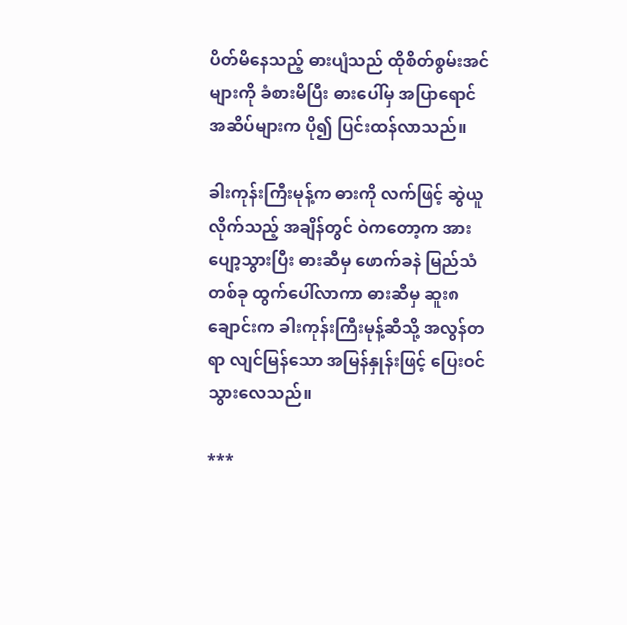ပိတ်မိနေသည့် ဓားပျံသည် ထိုစိတ်စွမ်းအင်များကို ခံစားမိပြီး ဓားပေါ်မှ အပြာရောင် အဆိပ်များက ပို၍ ပြင်းထန်လာသည်။

ခါးကုန်းကြီးမုန့်က ဓားကို လက်ဖြင့် ဆွဲယူလိုက်သည့် အချိန်တွင် ဝဲကတော့က အားပျော့သွားပြီး ဓားဆီမှ ဖောက်ခနဲ မြည်သံတစ်ခု ထွက်ပေါ်လာကာ ဓားဆီမှ ဆူး၈ချောင်းက ခါးကုန်းကြီးမုန့်ဆီသို့ အလွန်တရာ လျင်မြန်သော အမြန်နှုန်းဖြင့် ပြေးဝင် သွားလေသည်။

***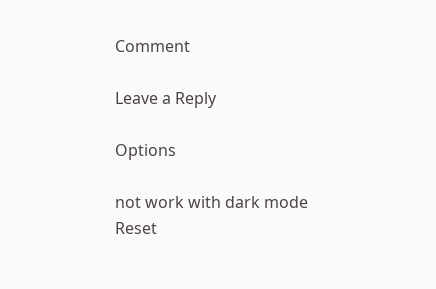Comment

Leave a Reply

Options

not work with dark mode
Reset